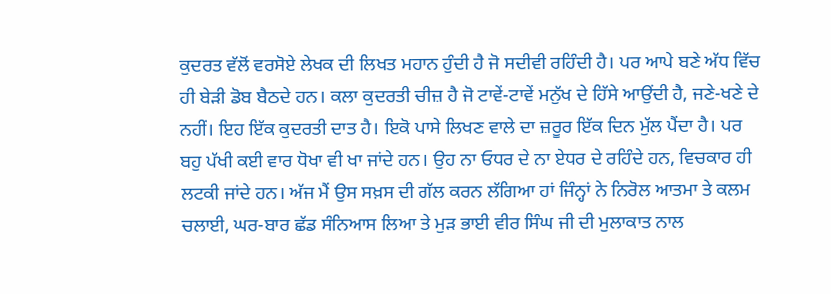ਕੁਦਰਤ ਵੱਲੋਂ ਵਰਸੋਏ ਲੇਖਕ ਦੀ ਲਿਖਤ ਮਹਾਨ ਹੁੰਦੀ ਹੈ ਜੋ ਸਦੀਵੀ ਰਹਿੰਦੀ ਹੈ। ਪਰ ਆਪੇ ਬਣੇ ਅੱਧ ਵਿੱਚ ਹੀ ਬੇੜੀ ਡੋਬ ਬੈਠਦੇ ਹਨ। ਕਲਾ ਕੁਦਰਤੀ ਚੀਜ਼ ਹੈ ਜੋ ਟਾਵੇਂ-ਟਾਵੇਂ ਮਨੁੱਖ ਦੇ ਹਿੱਸੇ ਆਉਂਦੀ ਹੈ, ਜਣੇ-ਖਣੇ ਦੇ ਨਹੀਂ। ਇਹ ਇੱਕ ਕੁਦਰਤੀ ਦਾਤ ਹੈ। ਇਕੋ ਪਾਸੇ ਲਿਖਣ ਵਾਲੇ ਦਾ ਜ਼ਰੂਰ ਇੱਕ ਦਿਨ ਮੁੱਲ ਪੈਂਦਾ ਹੈ। ਪਰ ਬਹੁ ਪੱਖੀ ਕਈ ਵਾਰ ਧੋਖਾ ਵੀ ਖਾ ਜਾਂਦੇ ਹਨ। ਉਹ ਨਾ ਓਧਰ ਦੇ ਨਾ ਏਧਰ ਦੇ ਰਹਿੰਦੇ ਹਨ, ਵਿਚਕਾਰ ਹੀ ਲਟਕੀ ਜਾਂਦੇ ਹਨ। ਅੱਜ ਮੈਂ ਉਸ ਸਖ਼ਸ ਦੀ ਗੱਲ ਕਰਨ ਲੱਗਿਆ ਹਾਂ ਜਿੰਨ੍ਹਾਂ ਨੇ ਨਿਰੋਲ ਆਤਮਾ ਤੇ ਕਲਮ ਚਲਾਈ, ਘਰ-ਬਾਰ ਛੱਡ ਸੰਨਿਆਸ ਲਿਆ ਤੇ ਮੁੜ ਭਾਈ ਵੀਰ ਸਿੰਘ ਜੀ ਦੀ ਮੁਲਾਕਾਤ ਨਾਲ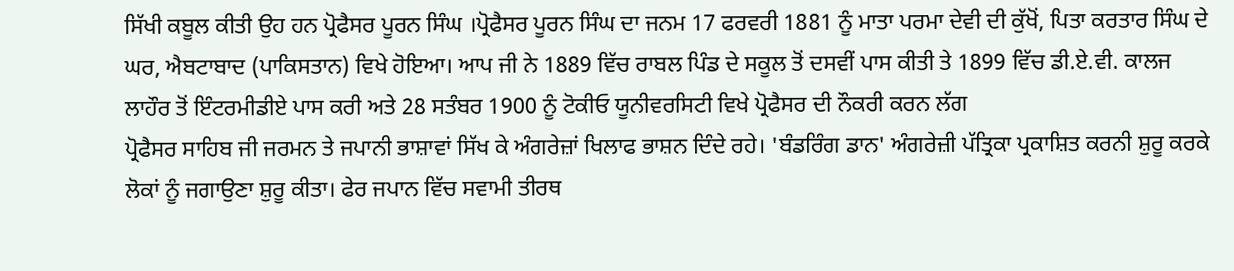ਸਿੱਖੀ ਕਬੂਲ ਕੀਤੀ ਉਹ ਹਨ ਪ੍ਰੋਫੈਸਰ ਪੂਰਨ ਸਿੰਘ ।ਪ੍ਰੋਫੈਸਰ ਪੂਰਨ ਸਿੰਘ ਦਾ ਜਨਮ 17 ਫਰਵਰੀ 1881 ਨੂੰ ਮਾਤਾ ਪਰਮਾ ਦੇਵੀ ਦੀ ਕੁੱਖੋਂ, ਪਿਤਾ ਕਰਤਾਰ ਸਿੰਘ ਦੇ ਘਰ, ਐਬਟਾਬਾਦ (ਪਾਕਿਸਤਾਨ) ਵਿਖੇ ਹੋਇਆ। ਆਪ ਜੀ ਨੇ 1889 ਵਿੱਚ ਰਾਬਲ ਪਿੰਡ ਦੇ ਸਕੂਲ ਤੋਂ ਦਸਵੀਂ ਪਾਸ ਕੀਤੀ ਤੇ 1899 ਵਿੱਚ ਡੀ.ਏ.ਵੀ. ਕਾਲਜ ਲਾਹੌਰ ਤੋਂ ਇੰਟਰਮੀਡੀਏ ਪਾਸ ਕਰੀ ਅਤੇ 28 ਸਤੰਬਰ 1900 ਨੂੰ ਟੋਕੀਓ ਯੂਨੀਵਰਸਿਟੀ ਵਿਖੇ ਪ੍ਰੋਫੈਸਰ ਦੀ ਨੌਕਰੀ ਕਰਨ ਲੱਗ
ਪ੍ਰੋਫੈਸਰ ਸਾਹਿਬ ਜੀ ਜਰਮਨ ਤੇ ਜਪਾਨੀ ਭਾਸ਼ਾਵਾਂ ਸਿੱਖ ਕੇ ਅੰਗਰੇਜ਼ਾਂ ਖਿਲਾਫ ਭਾਸ਼ਨ ਦਿੰਦੇ ਰਹੇ। 'ਬੰਡਰਿੰਗ ਡਾਨ' ਅੰਗਰੇਜ਼ੀ ਪੱਤ੍ਰਿਕਾ ਪ੍ਰਕਾਸ਼ਿਤ ਕਰਨੀ ਸ਼ੁਰੂ ਕਰਕੇ ਲੋਕਾਂ ਨੂੰ ਜਗਾਉਣਾ ਸ਼ੁਰੂ ਕੀਤਾ। ਫੇਰ ਜਪਾਨ ਵਿੱਚ ਸਵਾਮੀ ਤੀਰਥ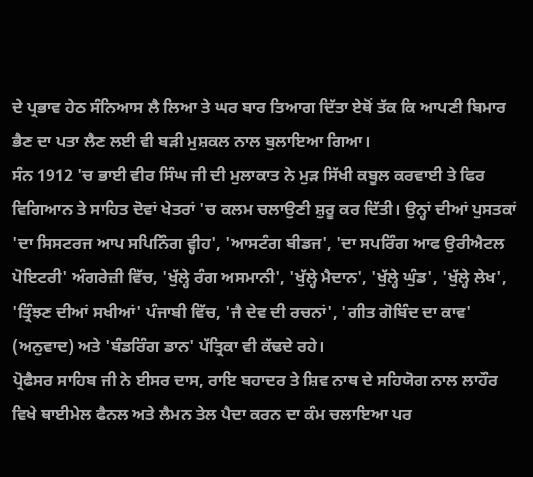ਦੇ ਪ੍ਰਭਾਵ ਹੇਠ ਸੰਨਿਆਸ ਲੈ ਲਿਆ ਤੇ ਘਰ ਬਾਰ ਤਿਆਗ ਦਿੱਤਾ ਏਥੋਂ ਤੱਕ ਕਿ ਆਪਣੀ ਬਿਮਾਰ ਭੈਣ ਦਾ ਪਤਾ ਲੈਣ ਲਈ ਵੀ ਬੜੀ ਮੁਸ਼ਕਲ ਨਾਲ ਬੁਲਾਇਆ ਗਿਆ।
ਸੰਨ 1912 'ਚ ਭਾਈ ਵੀਰ ਸਿੰਘ ਜੀ ਦੀ ਮੁਲਾਕਾਤ ਨੇ ਮੁੜ ਸਿੱਖੀ ਕਬੂਲ ਕਰਵਾਈ ਤੇ ਫਿਰ ਵਿਗਿਆਨ ਤੇ ਸਾਹਿਤ ਦੋਵਾਂ ਖੇਤਰਾਂ 'ਚ ਕਲਮ ਚਲਾਉਣੀ ਸ਼ੁਰੂ ਕਰ ਦਿੱਤੀ। ਉਨ੍ਹਾਂ ਦੀਆਂ ਪੁਸਤਕਾਂ 'ਦਾ ਸਿਸਟਰਜ ਆਪ ਸਪਿਨਿੰਗ ਵ੍ਹੀਹ', 'ਆਸਟੰਗ ਬੀਡਜ', 'ਦਾ ਸਪਰਿੰਗ ਆਫ ਉਰੀਐਟਲ ਪੋਇਟਰੀ' ਅੰਗਰੇਜ਼ੀ ਵਿੱਚ, 'ਖੁੱਲ੍ਹੇ ਰੰਗ ਅਸਮਾਨੀ', 'ਖੁੱਲ੍ਹੇ ਮੈਦਾਨ', 'ਖੁੱਲ੍ਹੇ ਘੁੰਡ', 'ਖੁੱਲ੍ਹੇ ਲੇਖ', 'ਤ੍ਰਿੰਝਣ ਦੀਆਂ ਸਖੀਆਂ' ਪੰਜਾਬੀ ਵਿੱਚ, 'ਜੈ ਦੇਵ ਦੀ ਰਚਨਾਂ', 'ਗੀਤ ਗੋਬਿੰਦ ਦਾ ਕਾਵ' (ਅਨੁਵਾਦ) ਅਤੇ 'ਬੰਡਰਿੰਗ ਡਾਨ' ਪੱਤ੍ਰਿਕਾ ਵੀ ਕੱਢਦੇ ਰਹੇ।
ਪ੍ਰੋਫੈਸਰ ਸਾਹਿਬ ਜੀ ਨੇ ਈਸਰ ਦਾਸ, ਰਾਇ ਬਹਾਦਰ ਤੇ ਸ਼ਿਵ ਨਾਥ ਦੇ ਸਹਿਯੋਗ ਨਾਲ ਲਾਹੌਰ ਵਿਖੇ ਥਾਈਮੇਲ ਫੈਨਲ ਅਤੇ ਲੈਮਨ ਤੇਲ ਪੈਦਾ ਕਰਨ ਦਾ ਕੰਮ ਚਲਾਇਆ ਪਰ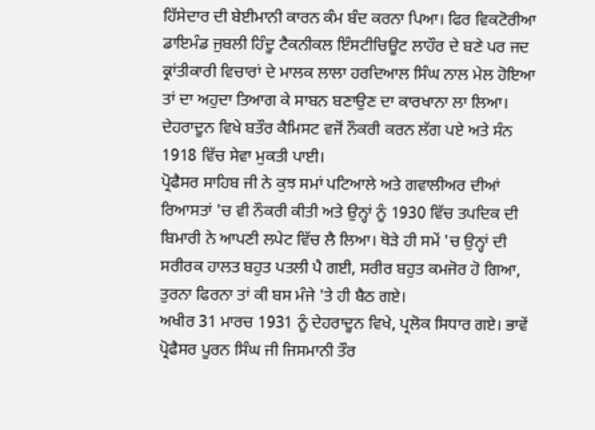ਹਿੱਸੇਦਾਰ ਦੀ ਬੇਈਮਾਨੀ ਕਾਰਨ ਕੰਮ ਬੰਦ ਕਰਨਾ ਪਿਆ। ਫਿਰ ਵਿਕਟੋਰੀਆ ਡਾਇਮੰਡ ਜੁਬਲੀ ਹਿੰਦੂ ਟੈਕਨੀਕਲ ਇੰਸਟੀਚਿਊਟ ਲਾਹੌਰ ਦੇ ਬਣੇ ਪਰ ਜਦ ਕ੍ਰਾਂਤੀਕਾਰੀ ਵਿਚਾਰਾਂ ਦੇ ਮਾਲਕ ਲਾਲਾ ਹਰਦਿਆਲ ਸਿੰਘ ਨਾਲ ਮੇਲ ਹੋਇਆ ਤਾਂ ਦਾ ਅਹੁਦਾ ਤਿਆਗ ਕੇ ਸਾਬਨ ਬਣਾਉਣ ਦਾ ਕਾਰਖਾਨਾ ਲਾ ਲਿਆ। ਦੇਹਰਾਦੂਨ ਵਿਖੇ ਬਤੌਰ ਕੈਮਿਸਟ ਵਜੋਂ ਨੌਕਰੀ ਕਰਨ ਲੱਗ ਪਏ ਅਤੇ ਸੰਨ 1918 ਵਿੱਚ ਸੇਵਾ ਮੁਕਤੀ ਪਾਈ।
ਪ੍ਰੋਫੈਸਰ ਸਾਹਿਬ ਜੀ ਨੇ ਕੁਝ ਸਮਾਂ ਪਟਿਆਲੇ ਅਤੇ ਗਵਾਲੀਅਰ ਦੀਆਂ ਰਿਆਸਤਾਂ 'ਚ ਵੀ ਨੌਕਰੀ ਕੀਤੀ ਅਤੇ ਉਨ੍ਹਾਂ ਨੂੰ 1930 ਵਿੱਚ ਤਪਦਿਕ ਦੀ ਬਿਮਾਰੀ ਨੇ ਆਪਣੀ ਲਪੇਟ ਵਿੱਚ ਲੈ ਲਿਆ। ਥੋੜੇ ਹੀ ਸਮੇਂ 'ਚ ਉਨ੍ਹਾਂ ਦੀ ਸਰੀਰਕ ਹਾਲਤ ਬਹੁਤ ਪਤਲੀ ਪੈ ਗਈ, ਸਰੀਰ ਬਹੁਤ ਕਮਜੋਰ ਹੋ ਗਿਆ, ਤੁਰਨਾ ਫਿਰਨਾ ਤਾਂ ਕੀ ਬਸ ਮੰਜੇ 'ਤੇ ਹੀ ਬੈਠ ਗਏ।
ਅਖੀਰ 31 ਮਾਰਚ 1931 ਨੂੰ ਦੇਹਰਾਦੂਨ ਵਿਖੇ, ਪ੍ਰਲੋਕ ਸਿਧਾਰ ਗਏ। ਭਾਵੇਂ ਪ੍ਰੋਫੈਸਰ ਪੂਰਨ ਸਿੰਘ ਜੀ ਜਿਸਮਾਨੀ ਤੌਰ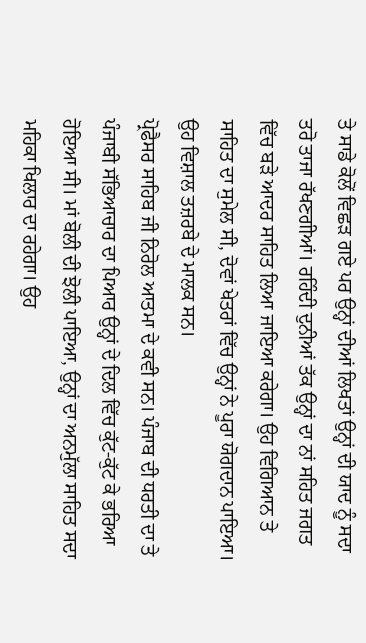ਤੇ ਸਾਡੇ ਕੋਲੋਂ ਵਿਛੜ ਗਏ ਪਰ ਉਨ੍ਹਾਂ ਦੀਆਂ ਲਿਖਤਾਂ ਉਨ੍ਹਾਂ ਦੀ ਯਾਦ ਨੂੰ ਸਦਾ ਤਰੋ ਤਾਜਾ ਰੱਖਣਗੀਆਂ। ਰਹਿੰਦੀ ਦੁਨੀਆਂ ਤੱਕ ਉਨ੍ਹਾਂ ਦਾ ਨਾਂ ਸਹਿਤ ਜਗਤ ਵਿੱਚ ਬੜੇ ਆਦਰ ਸਾਹਿਤ ਲਿਆ ਜਾਇਆ ਕਰੇਗਾ। ਉਹ ਵਿਗਿਆਨ ਤੇ ਸਾਹਿਤ ਦਾ ਸੁਮੇਲ ਸੀ, ਦੋਵਾਂ ਖੇਤਰਾਂ ਵਿੱਚ ਉਨ੍ਹਾਂ ਨੇ ਪੂਰਾ ਯੋਗਦਾਨ ਪਾਇਆ। ਉਹ ਵਿਸ਼ਾਲ ਤਜ਼ਰਬੇ ਦੇ ਮਾਲਕ ਸਨ।
ਪ੍ਰੋਫੈਸਰ ਸਾਹਿਬ ਜੀ ਨਿਰੋਲ ਆਤਮਾ ਦੇ ਕਵੀ ਸਨ। ਪੰਜਾਬ ਦੀ ਧਰਤੀ ਦਾ ਤੇ ਪੰਜਾਬੀ ਸੱਭਿਆਚਾਰ ਦਾ ਪਿਆਰ ਉਨ੍ਹਾਂ ਦੇ ਦਿਲ ਵਿੱਚ ਕੁੱਟ-ਕੁੱਟ ਕੇ ਭਰਿਆ ਹੋਇਆ ਸੀ। ਮਾਂ ਬੋਲੀ ਦੀ ਝੋਲੀ ਪਾਇਆ, ਉਨ੍ਹਾਂ ਦਾ ਅਨਮੁੱਲਾ ਸਾਹਿਤ ਸਦਾ ਮਹਿਕਾ ਖਿਲਾਰ ਦਾ ਰਹੇਗਾ। ਉਹ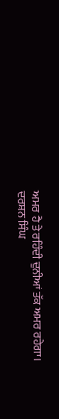ਅਮਰ ਹੈ ਤੇ ਰਹਿੰਦੀ ਦੁਨੀਆਂ ਤੱਕ ਅਮਰ ਰਹੇਗਾ।
ਦਰਸ਼ਨ ਸਿੰਘ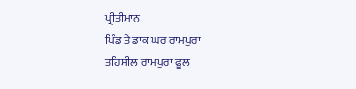ਪ੍ਰੀਤੀਮਾਨ
ਪਿੰਡ ਤੇ ਡਾਕ ਘਰ ਰਾਮਪੁਰਾ
ਤਹਿਸੀਲ ਰਾਮਪੁਰਾ ਫੂਲ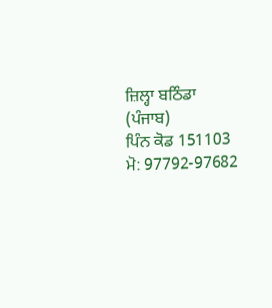ਜ਼ਿਲ੍ਹਾ ਬਠਿੰਡਾ (ਪੰਜਾਬ)
ਪਿੰਨ ਕੋਡ 151103
ਮੋ: 97792-97682